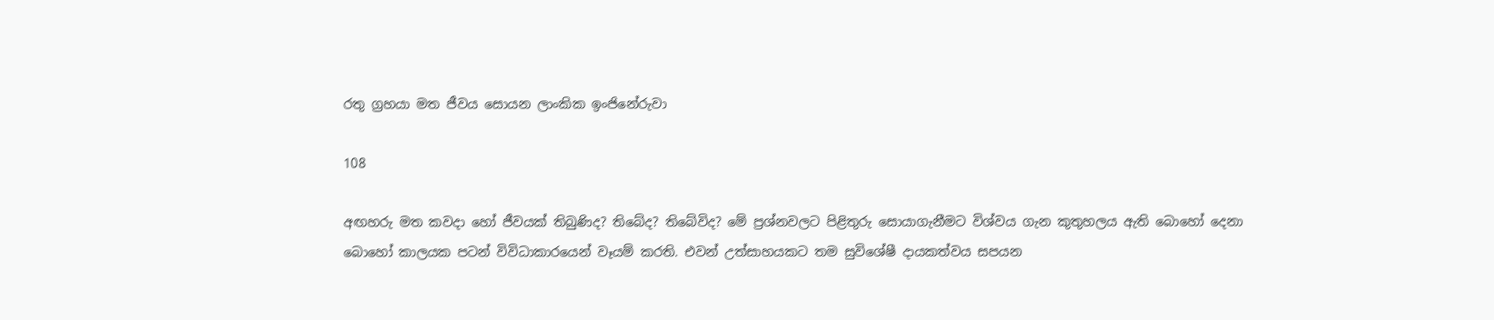රතු ග්‍රහයා මත ජීවය සොයන ලාංකික ඉංජිනේරුවා

108

අඟහරු මත කවදා හෝ ජීවයක් තිබුණිද? තිබේද? තිබේවිද? මේ ප්‍රශ්නවලට පිළිතුරු සොයාගැනීමට විශ්වය ගැන කුතුහලය ඇති බොහෝ දෙනා බොහෝ කාලයක පටන් විවිධාකාරයෙන් වෑයම් කරති. එවන් උත්සාහයකට තම සුවිශේෂී දායකත්වය සපයන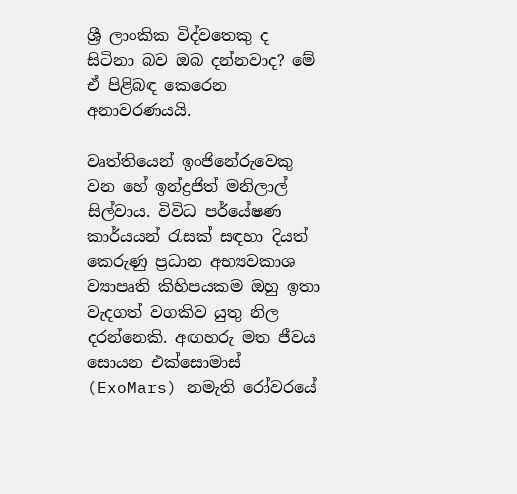ශ්‍රී ලාංකික විද්වතෙකු ද සිටිනා බව ඔබ දන්නවාද? මේ ඒ පිළිබඳ කෙරෙන අනාවරණයයි.

වෘත්තියෙන් ඉංජිනේරුවෙකු වන හේ ඉන්ද්‍රජිත් මනිලාල් සිල්වාය. විවිධ පර්යේෂණ කාර්යයන් රැසක් සඳහා දියත් කෙරුණු ප්‍රධාන අභ්‍යවකාශ ව්‍යාපෘති කිහිපයකම ඔහු ඉතා වැදගත් වගකිව යුතු නිල දරන්නෙකි. අඟහරු මත ජීවය සොයන එක්සොමාස් (ExoMars) නමැති රෝවරයේ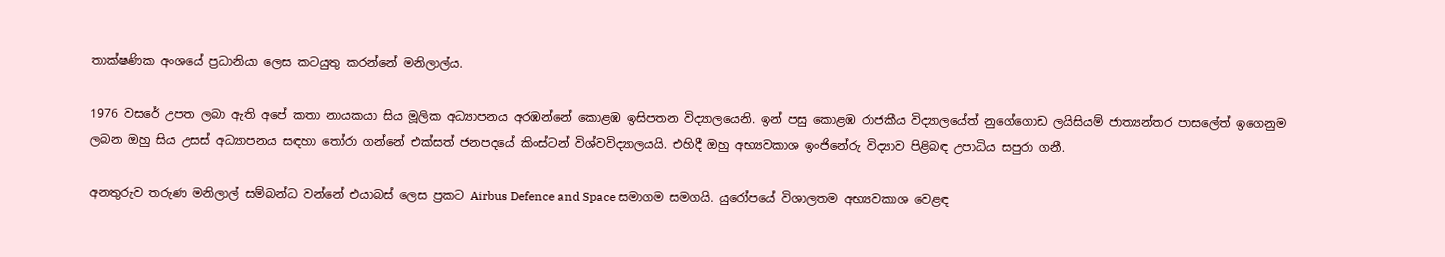තාක්ෂණික අංශයේ ප්‍රධානියා ලෙස කටයුතු කරන්නේ මනිලාල්ය.

1976 වසරේ උපත ලබා ඇති අපේ කතා නායකයා සිය මූලික අධ්‍යාපනය අරඹන්නේ කොළඹ ඉසිපතන විද්‍යාලයෙනි. ඉන් පසු කොළඹ රාජකීය විද්‍යාලයේත් නුගේගොඩ ලයිසියම් ජාත්‍යන්තර පාසලේත් ඉගෙනුම ලබන ඔහු සිය උසස් අධ්‍යාපනය සඳහා තෝරා ගන්නේ එක්සත් ජනපදයේ කිංස්ටන් විශ්වවිද්‍යාලයයි. එහිදී ඔහු අභ්‍යවකාශ ඉංජිනේරු විද්‍යාව පිළිබඳ උපාධිය සපුරා ගනී.

අනතුරුව තරුණ මනිලාල් සම්බන්ධ වන්නේ එයාබස් ලෙස ප්‍රකට Airbus Defence and Space සමාගම සමගයි. යුරෝපයේ විශාලතම අභ්‍යවකාශ වෙළඳ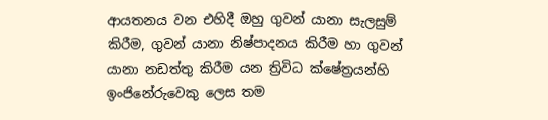ආයතනය වන එහිදී ඔහු ගුවන් යානා සැලසුම් කිරීම, ගුවන් යානා නිෂ්පාදනය කිරීම හා ගුවන් යානා නඩත්තු කිරීම යන ත්‍රිවිධ ක්ෂේත්‍රයන්හි ඉංජිනේරුවෙකු ලෙස තම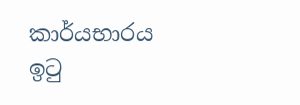කාර්යභාරය ඉටු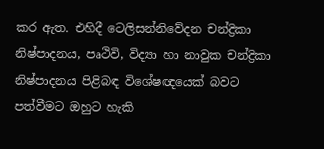කර ඇත. එහිදී ටෙලිසන්නිවේදන චන්ද්‍රිකා නිෂ්පාදනය, පෘථිවි, විද්‍යා හා නාවුක චන්ද්‍රිකා නිෂ්පාදනය පිළිබඳ විශේෂඥයෙක් බවට පත්වීමට ඔහුට හැකි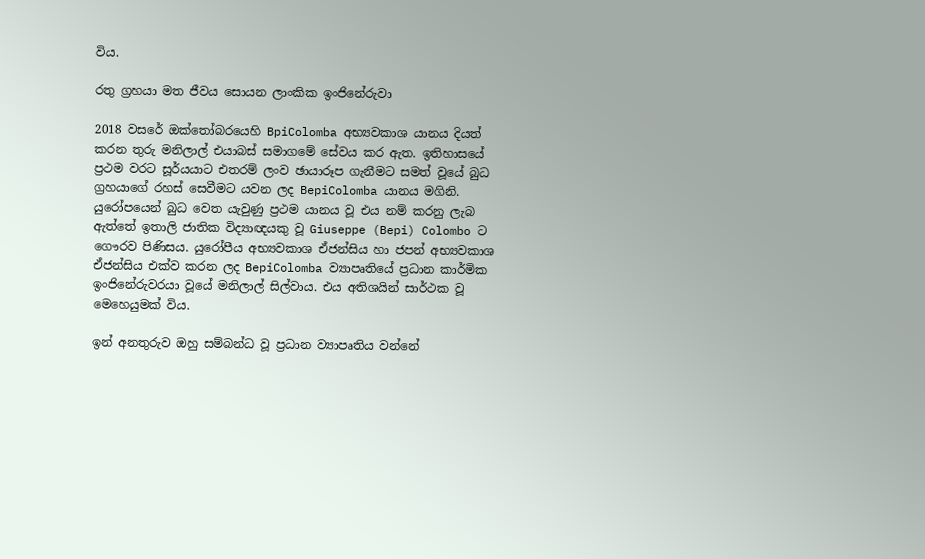විය.

රතු ග්‍රහයා මත ජීවය සොයන ලාංකික ඉංජිනේරුවා

2018 වසරේ ඔක්තෝබරයෙහි BpiColomba අභ්‍යවකාශ යානය දියත් කරන තුරු මනිලාල් එයාබස් සමාගමේ සේවය කර ඇත. ඉතිහාසයේ ප්‍රථම වරට සූර්යයාට එතරම් ලංව ඡායාරූප ගැනීමට සමත් වූයේ බුධ ග්‍රහයාගේ රහස් සෙවීමට යවන ලද BepiColomba යානය මගිනි. යුරෝපයෙන් බුධ වෙත යැවුණු ප්‍රථම යානය වූ එය නම් කරනු ලැබ ඇත්තේ ඉතාලි ජාතික විද්‍යාඥයකු වූ Giuseppe (Bepi) Colombo ට ගෞරව පිණිසය. යුරෝපීය අභ්‍යවකාශ ඒජන්සිය හා ජපන් අභ්‍යවකාශ ඒජන්සිය එක්ව කරන ලද BepiColomba ව්‍යාපෘතියේ ප්‍රධාන කාර්මික ඉංජිනේරුවරයා වූයේ මනිලාල් සිල්වාය. එය අතිශයින් සාර්ථක වූ මෙහෙයුමක් විය.

ඉන් අනතුරුව ඔහු සම්බන්ධ වූ ප්‍රධාන ව්‍යාපෘතිය වන්නේ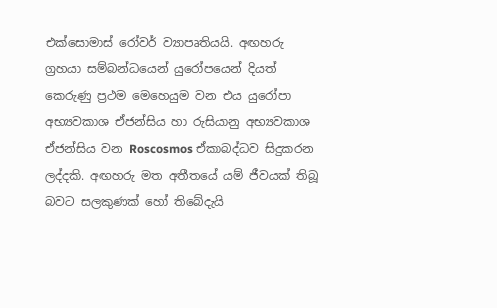එක්සොමාස් රෝවර් ව්‍යාපෘතියයි. අඟහරු ග්‍රහයා සම්බන්ධයෙන් යුරෝපයෙන් දියත් කෙරුණු ප්‍රථම මෙහෙයුම වන එය යුරෝපා අභ්‍යවකාශ ඒජන්සිය හා රුසියානු අභ්‍යවකාශ ඒජන්සිය වන Roscosmos ඒකාබද්ධව සිදුකරන ලද්දකි. අඟහරු මත අතීතයේ යම් ජීවයක් තිබූ බවට සලකුණක් හෝ තිබේදැයි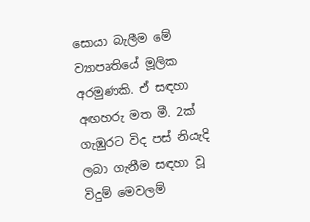සොයා බැලීම මේ ව්‍යාපෘතියේ මූලික අරමුණකි. ඒ සඳහා අඟහරු මත මී. 2ක් ගැඹුරට විද පස් නියැදි ලබා ගැනීම සඳහා වූ විදුම් මෙවලම්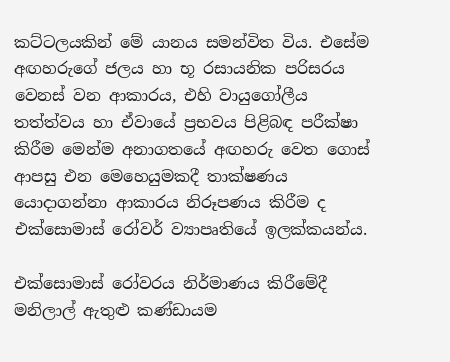කට්ටලයකින් මේ යානය සමන්විත විය. එසේම අඟහරුගේ ජලය හා භූ රසායනික පරිසරය වෙනස් වන ආකාරය, එහි වායුගෝලීය තත්ත්වය හා ඒවායේ ප්‍රභවය පිළිබඳ පරීක්ෂා කිරීම මෙන්ම අනාගතයේ අඟහරු වෙත ගොස් ආපසු එන මෙහෙයුමකදී තාක්ෂණය යොදාගන්නා ආකාරය නිරූපණය කිරීම ද එක්සොමාස් රෝවර් ව්‍යාපෘතියේ ඉලක්කයන්ය.

එක්සොමාස් රෝවරය නිර්මාණය කිරීමේදී මනිලාල් ඇතුළු කණ්ඩායම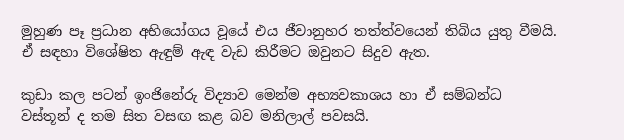මුහුණ පෑ ප්‍රධාන අභියෝගය වූයේ එය ජීවානුහර තත්ත්වයෙන් තිබිය යුතු වීමයි. ඒ සඳහා විශේෂිත ඇඳුම් ඇඳ වැඩ කිරීමට ඔවුනට සිදුව ඇත.

කුඩා කල පටන් ඉංජිනේරු විද්‍යාව මෙන්ම අභ්‍යවකාශය හා ඒ සම්බන්ධ වස්තූන් ද තම සිත වසඟ කළ බව මනිලාල් පවසයි.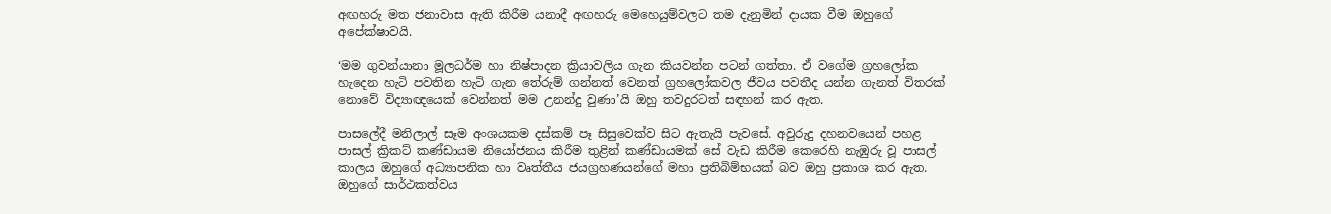අඟහරු මත ජනාවාස ඇති කිරීම යනාදී අඟහරු මෙහෙයුම්වලට තම දැනුමින් දායක වීම ඔහුගේ අපේක්ෂාවයි.

‘මම ගුවන්යානා මූලධර්ම හා නිෂ්පාදන ක්‍රියාවලිය ගැන කියවන්න පටන් ගත්තා. ඒ වගේම ග්‍රහලෝක හැදෙන හැටි පවතින හැටි ගැන තේරුම් ගන්නත් වෙනත් ග්‍රහලෝකවල ජීවය පවතීද යන්න ගැනත් විතරක් නොවේ විද්‍යාඥයෙක් වෙන්නත් මම උනන්දු වුණා’යි ඔහු තවදුරටත් සඳහන් කර ඇත.

පාසලේදී මනිලාල් සෑම අංශයකම දස්කම් පෑ සිසුවෙක්ව සිට ඇතැයි පැවසේ. අවුරුදු දහනවයෙන් පහළ පාසල් ක්‍රිකට් කණ්ඩායම නියෝජනය කිරීම තුළින් කණ්ඩායමක් සේ වැඩ කිරීම කෙරෙහි නැඹුරු වූ පාසල් කාලය ඔහුගේ අධ්‍යාපනික හා වෘත්තීය ජයග්‍රහණයන්ගේ මහා ප්‍රතිබිම්භයක් බව ඔහු ප්‍රකාශ කර ඇත. ඔහුගේ සාර්ථකත්වය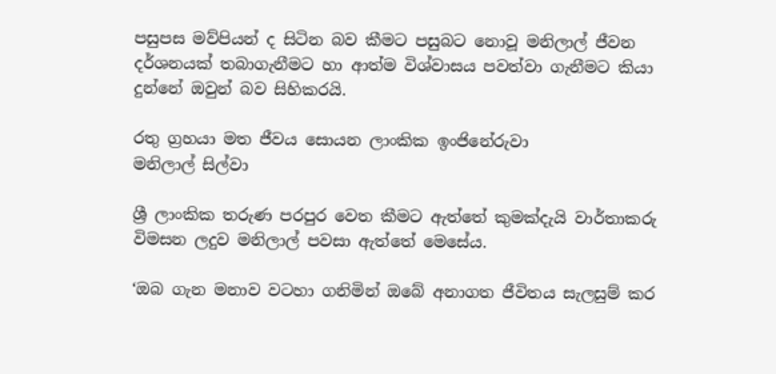පසුපස මව්පියන් ද සිටින බව කීමට පසුබට නොවූ මනිලාල් ජීවන දර්ශනයක් තබාගැනීමට හා ආත්ම විශ්වාසය පවත්වා ගැනීමට කියා දුන්නේ ඔවුන් බව සිහිකරයි.

රතු ග්‍රහයා මත ජීවය සොයන ලාංකික ඉංජිනේරුවා
මනිලාල් සිල්වා

ශ්‍රී ලාංකික තරුණ පරපුර වෙත කීමට ඇත්තේ කුමක්දැයි වාර්තාකරු විමසන ලදුව මනිලාල් පවසා ඇත්තේ මෙසේය.

‘ඔබ ගැන මනාව වටහා ගනිමින් ඔබේ අනාගත ජීවිතය සැලසුම් කර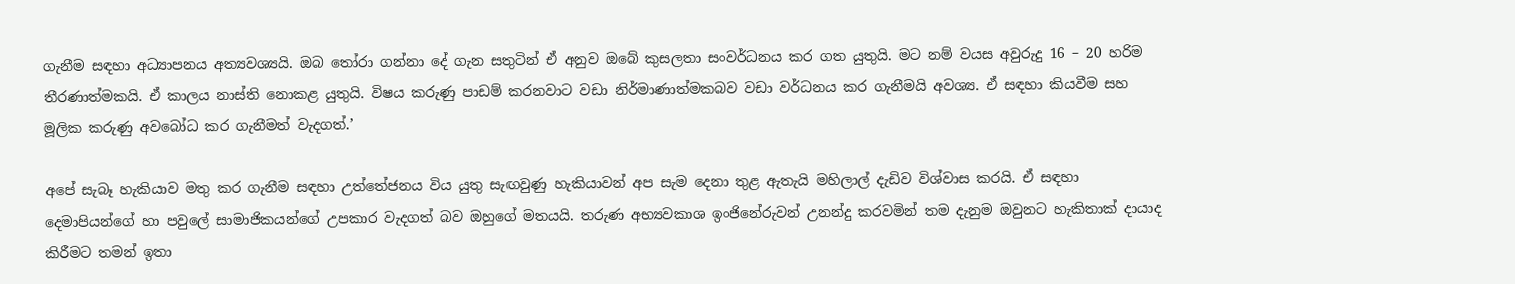ගැනීම සඳහා අධ්‍යාපනය අත්‍යවශ්‍යයි. ඔබ තෝරා ගන්නා දේ ගැන සතුටින් ඒ අනුව ඔබේ කුසලතා සංවර්ධනය කර ගත යුතුයි. මට නම් වයස අවුරුදු 16 – 20 හරිම තීරණාත්මකයි. ඒ කාලය නාස්ති නොකළ යුතුයි. විෂය කරුණු පාඩම් කරනවාට වඩා නිර්මාණාත්මකබව වඩා වර්ධනය කර ගැනීමයි අවශ්‍ය. ඒ සඳහා කියවීම සහ මූලික කරුණු අවබෝධ කර ගැනීමත් වැදගත්.’

අපේ සැබෑ හැකියාව මතු කර ගැනීම සඳහා උත්තේජනය විය යුතු සැඟවුණු හැකියාවන් අප සැම දෙනා තුළ ඇතැයි මහිලාල් දැඩිව විශ්වාස කරයි. ඒ සඳහා දෙමාපියන්ගේ හා පවුලේ සාමාජිකයන්ගේ උපකාර වැදගත් බව ඔහුගේ මතයයි. තරුණ අභ්‍යවකාශ ඉංජිනේරුවන් උනන්දු කරවමින් තම දැනුම ඔවුනට හැකිතාක් දායාද කිරීමට තමන් ඉතා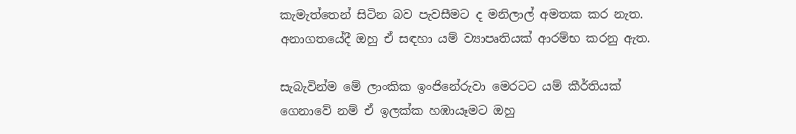කැමැත්තෙන් සිටින බව පැවසීමට ද මනිලාල් අමතක කර නැත. අනාගතයේදී ඔහු ඒ සඳහා යම් ව්‍යාපෘතියක් ආරම්භ කරනු ඇත.

සැබැවින්ම මේ ලාංකික ඉංජිනේරුවා මෙරටට යම් කීර්තියක් ගෙනාවේ නම් ඒ ඉලක්ක හඹායෑමට ඔහු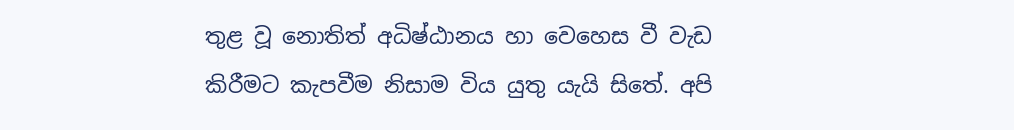තුළ වූ නොතිත් අධිෂ්ඨානය හා වෙහෙස වී වැඩ කිරීමට කැපවීම නිසාම විය යුතු යැයි සිතේ. අපි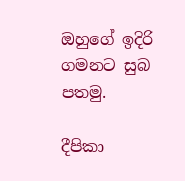ඔහුගේ ඉදිරි ගමනට සුබ පතමු.

දීපිකා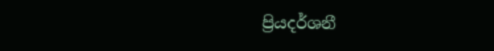ප්‍රියදර්ශනී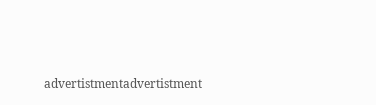advertistmentadvertistment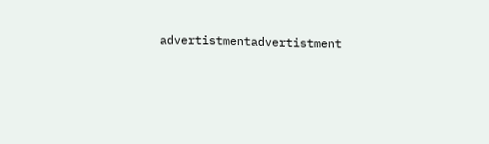advertistmentadvertistment